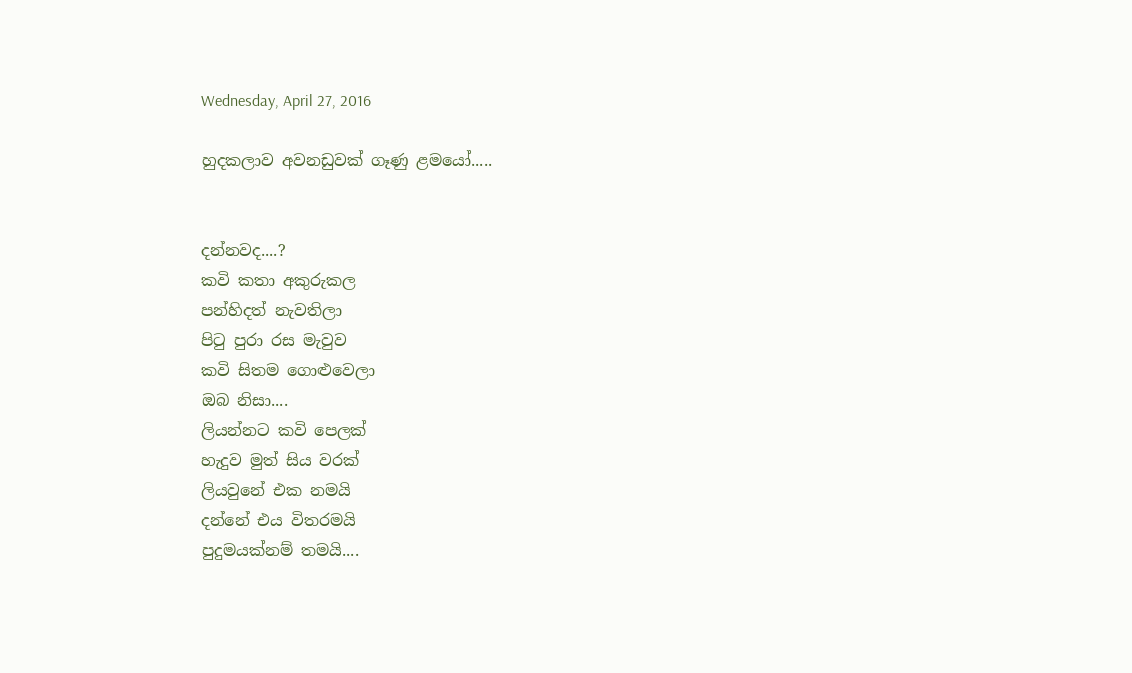Wednesday, April 27, 2016

හුදකලාව අවනඩුවක් ගෑණු ළමයෝ.....


දන්නවද....?
කවි කතා අකුරුකල
පන්හිදත් නැවතිලා
පිටු පුරා රස මැවුව
කවි සිතම ගොළුවෙලා
ඔබ නිසා....
ලියන්නට කවි පෙලක්
හැදුව මුත් සිය වරක්
ලියවුනේ එක නමයි
දන්නේ එය විතරමයි
පුදුමයක්නම් තමයි....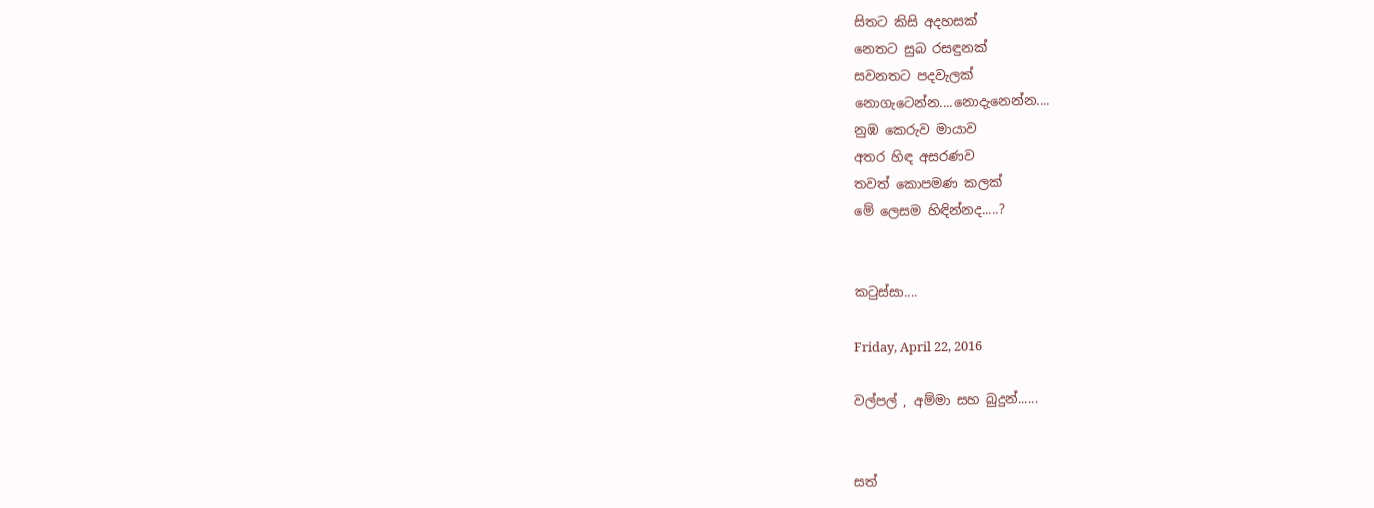සිතට කිසි අදහසක්
නෙතට සුබ රසඳුනක්
සවනතට පදවැලක්
නොගැටෙන්න....නොදැනෙන්න....
නුඹ කෙරුව මායාව
අතර හිඳ අසරණව
තවත් කොපමණ කලක්
මේ ලෙසම හිඳින්නද.....?


කටුස්සා....

Friday, April 22, 2016

වල්පල් , අම්මා සහ බුදුන්......


සත්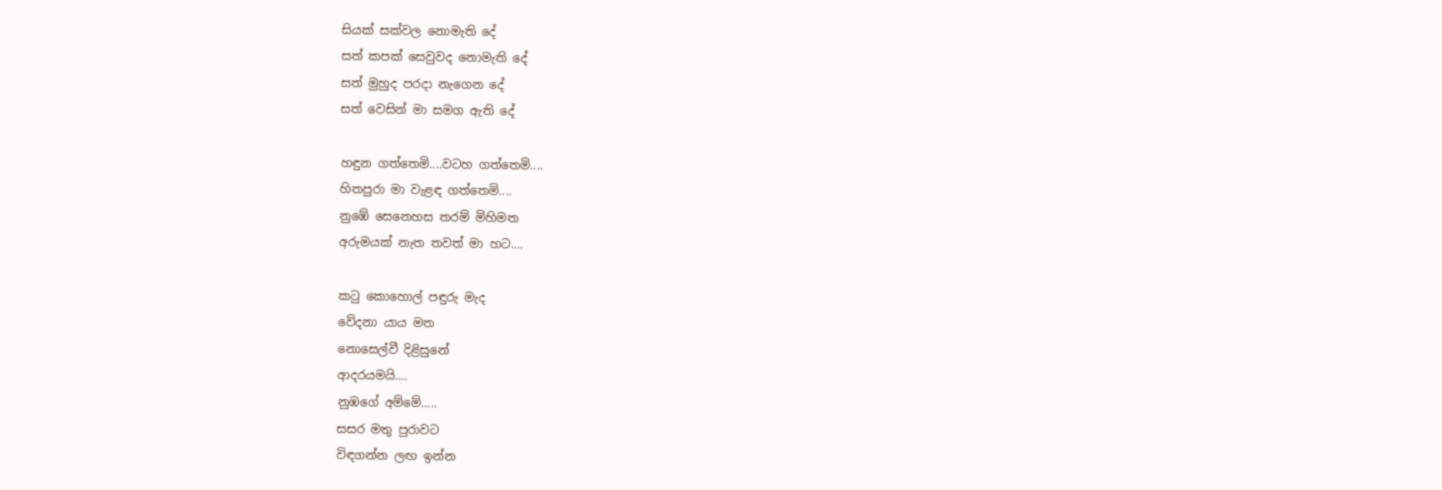සියක් සක්වල නොමැති දේ
සත් කපක් සෙවුවද නොමැති දේ
සත් මුහුද පරදා නැගෙන දේ
සත් වෙසින් මා සමග ඇති දේ

හඳුන ගත්තෙමි....වටහ ගත්තෙමි....
හිතපුරා මා වැළඳ ගත්තෙමි....
නුඹේ සෙනෙහස තරම් මිහිමත
අරුමයක් නැත තවත් මා හට....

කටු කොහොල් පඳුරු මැද
වේදනා යාය මත
නොසෙල්වී දිළිසුනේ
ආදරයමයි....
නුඹගේ අම්මේ.....
සසර මතු පුරාවට
විඳගන්න ලඟ ඉන්න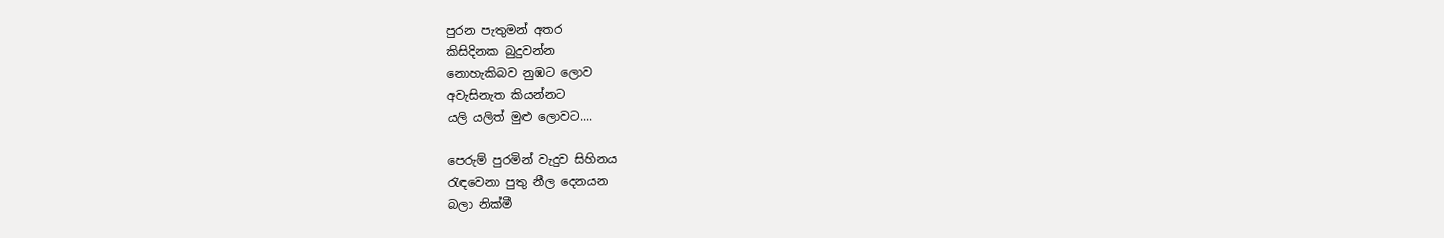පුරන පැතුමන් අතර
කිසිදිනක බුදුවන්න
නොහැකිබව නුඹට ලොව
අවැසිනැත කියන්නට
යලි යලිත් මුළු ලොවට....

පෙරුම් පුරමින් වැදුව සිහිනය
රැඳවෙනා පුතු නීල දෙනයන
බලා නික්මී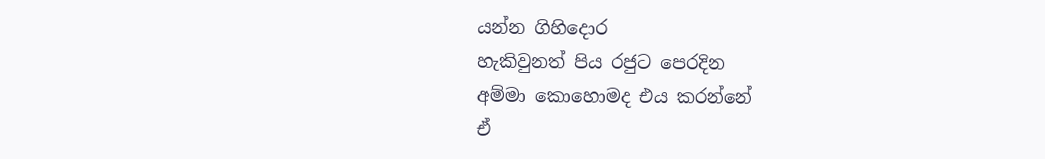යන්න ගිහිදොර
හැකිවුනත් පිය රජුට පෙරදින
අම්මා කොහොමද එය කරන්නේ
ඒ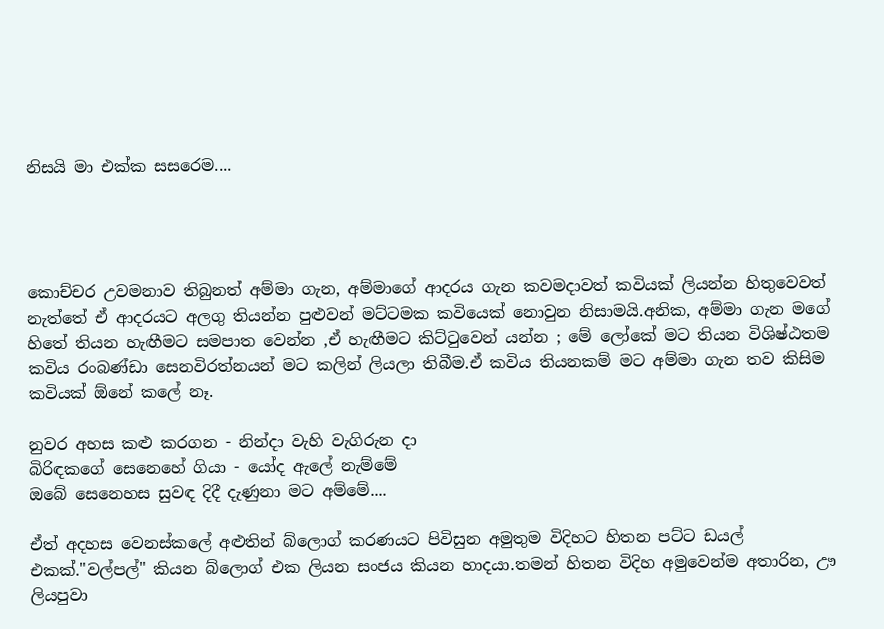නිසයි මා එක්ක සසරෙම....




කොච්චර උවමනාව තිබුනත් අම්මා ගැන, අම්මාගේ ආදරය ගැන කවමදාවත් කවියක් ලියන්න හිතුවෙවත් නැත්තේ ඒ ආදරයට අලගු තියන්න පුළුවන් මට්ටමක කවියෙක් නොවුන නිසාමයි.අනික, අම්මා ගැන මගේ හිතේ තියන හැඟීමට සමපාත වෙන්න ,ඒ හැඟීමට කිට්ටුවෙන් යන්න ; මේ ලෝකේ මට තියන විශිෂ්ඨතම කවිය රංබණ්ඩා සෙනවිරත්නයන් මට කලින් ලියලා තිබීම.ඒ කවිය තියනකම් මට අම්මා ගැන තව කිසිම කවියක් ඕනේ කලේ නෑ.

නුවර අහස කළු කරගන - නින්දා වැහි වැගිරුන දා
බිරිඳකගේ සෙනෙහේ ගියා - යෝද ඇලේ නැම්මේ
ඔබේ සෙනෙහස සුවඳ දිදී දැණුනා මට අම්මේ....

ඒත් අදහස වෙනස්කලේ අළුතින් බ්ලොග් කරණයට පිවිසුන අමුතුම විදිහට හිතන පට්ට ඩයල් එකක්."වල්පල්" කියන බ්ලොග් එක ලියන සංජය කියන හාදයා.තමන් හිතන විදිහ අමුවෙන්ම අතාරින, ඌ ලියපුවා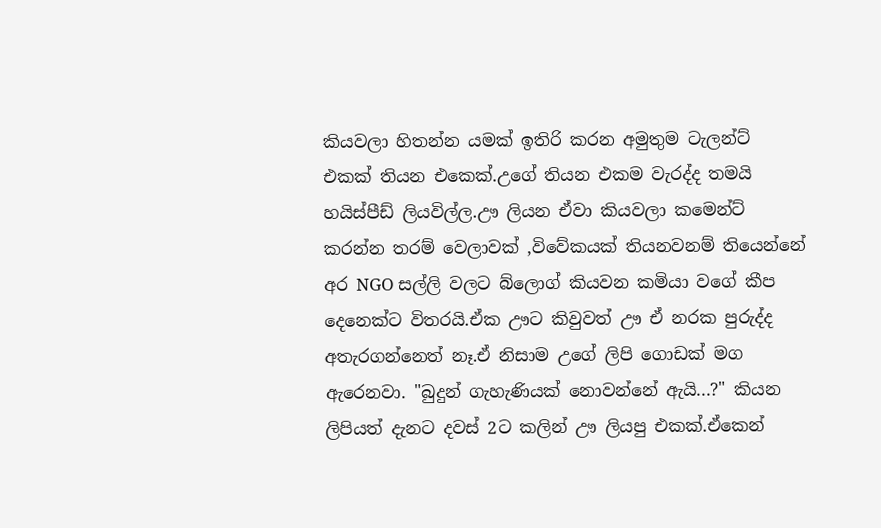කියවලා හිතන්න යමක් ඉතිරි කරන අමුතුම ටැලන්ට් එකක් තියන එකෙක්.උගේ තියන එකම වැරද්ද තමයි හයිස්පීඩ් ලියවිල්ල.ඌ ලියන ඒවා කියවලා කමෙන්ට් කරන්න තරම් වෙලාවක් ,විවේකයක් තියනවනම් තියෙන්නේ අර NGO සල්ලි වලට බ්ලොග් කියවන කමියා වගේ කීප දෙනෙක්ට විතරයි.ඒක ඌට කිවුවත් ඌ ඒ නරක පුරුද්ද අතැරගන්නෙත් නෑ.ඒ නිසාම උගේ ලිපි ගොඩක් මග ඇරෙනවා. "බුදුන් ගැහැණියක් නොවන්නේ ඇයි...?" කියන ලිපියත් දැනට දවස් 2ට කලින් ඌ ලියපු එකක්.ඒකෙන්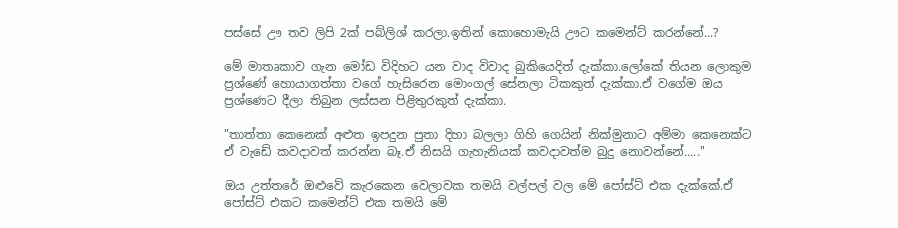පස්සේ ඌ තව ලිපි 2ක් පබ්ලිශ් කරලා.ඉතින් කොහොමැයි ඌට කමෙන්ට් කරන්නේ...?

මේ මාතෘකාව ගැන මෝඩ විදිහට යන වාද විවාද බුකියෙදිත් දැක්කා.ලෝකේ තියන ලොකුම ප්‍රශ්ණේ හොයාගත්තා වගේ හැසිරෙන මොංගල් සේනලා ටිකකුත් දැක්කා.ඒ වගේම ඔය ප්‍රශ්ණෙට දීලා තිබුන ලස්සන පිළිතුරකුත් දැක්කා.

"තාත්තා කෙනෙක් අළුත ඉපදුන පුතා දිහා බලලා ගිහි ගෙයින් නික්මුනාට අම්මා කෙනෙක්ට ඒ වැඩේ කවදාවත් කරන්න බෑ.ඒ නිසයි ගැහැනියක් කවදාවත්ම බුදු නොවන්නේ....."

ඔය උත්තරේ ඔළුවේ කැරකෙන වෙලාවක තමයි වල්පල් වල මේ පෝස්ට් එක දැක්කේ.ඒ පෝස්ට් එකට කමෙන්ට් එක තමයි මේ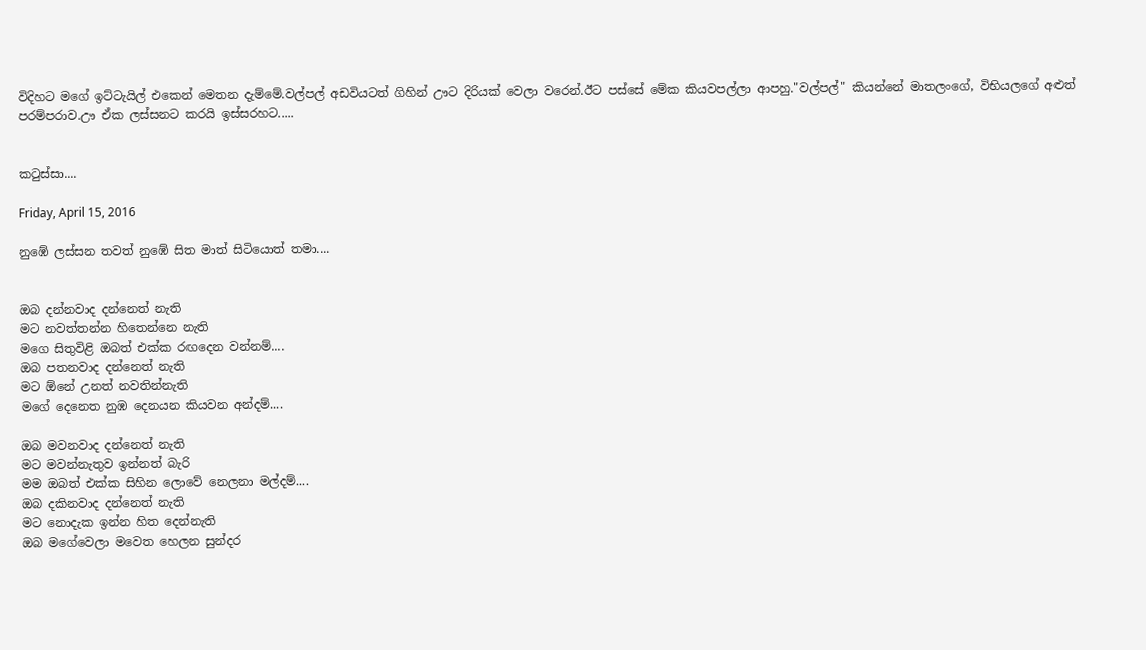විදිහට මගේ ඉට්ටැයිල් එකෙන් මෙතන දැම්මේ.වල්පල් අඩවියටත් ගිහින් ඌට දිරියක් වෙලා වරෙන්.ඊට පස්සේ මේක කියවපල්ලා ආපහු."වල්පල්" කියන්නේ මාතලංගේ, විභියලගේ අළුත් පරම්පරාව.ඌ ඒක ලස්සනට කරයි ඉස්සරහට.....


කටුස්සා....

Friday, April 15, 2016

නුඹේ ලස්සන තවත් නුඹේ සිත මාත් සිටියොත් තමා....


ඔබ දන්නවාද දන්නෙත් නැති
මට නවත්තන්න හිතෙන්නෙ නැති
මගෙ සිතුවිළි ඔබත් එක්ක රඟදෙන වන්නම්....
ඔබ පතනවාද දන්නෙත් නැති
මට ඕනේ උනත් නවතින්නැති
මගේ දෙනෙත නුඹ දෙනයන කියවන අන්දම්....

ඔබ මවනවාද දන්නෙත් නැති
මට මවන්නැතුව ඉන්නත් බැරි
මම ඔබත් එක්ක සිහින ලොවේ නෙලනා මල්දම්....
ඔබ දකිනවාද දන්නෙත් නැති
මට නොදැක ඉන්න හිත දෙන්නැති
ඔබ මගේවෙලා මවෙත හෙලන සුන්දර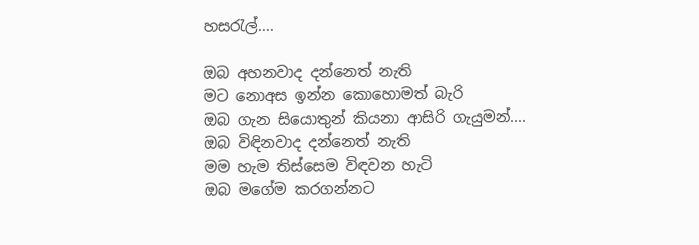හසරැල්....

ඔබ අහනවාද දන්නෙත් නැති
මට නොඅස ඉන්න කොහොමත් බැරි
ඔබ ගැන සියොතුන් කියනා ආසිරි ගැයුමන්....
ඔබ විඳිනවාද දන්නෙත් නැති
මම හැම තිස්සෙම විඳවන හැටි
ඔබ මගේම කරගන්නට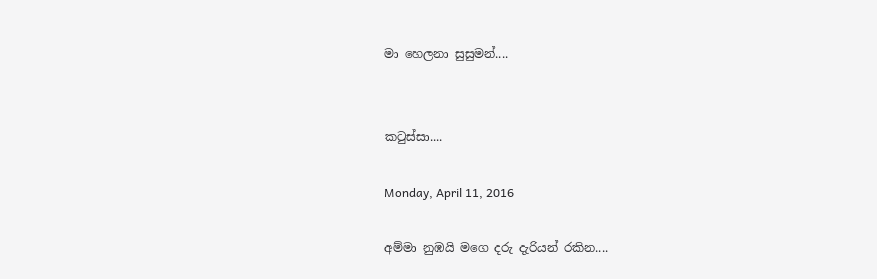මා හෙලනා සුසුමන්....


කටුස්සා....

Monday, April 11, 2016

අම්මා නුඹයි මගෙ දරු දැරියන් රකින....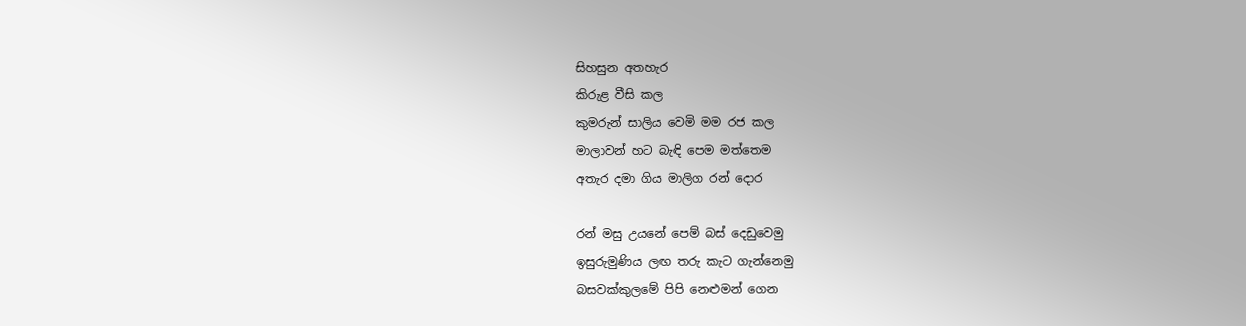සිහසුන අතහැර
කිරුළ වීසි කල
කුමරුන් සාලිය වෙමි මම රජ කල
මාලාවන් හට බැඳි පෙම මත්තෙම
අතැර දමා ගිය මාලිග රන් දොර

රන් මසු උයනේ පෙම් බස් දෙඩුවෙමු
ඉසුරුමුණිය ලඟ තරු කැට ගැන්නෙමු
බසවක්කුලමේ පිපි නෙළුමන් ගෙන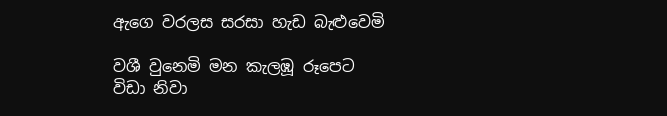ඇගෙ වරලස සරසා හැඩ බැළුවෙමි

වශී වුනෙමි මන කැලඹූ රූපෙට
විඩා නිවා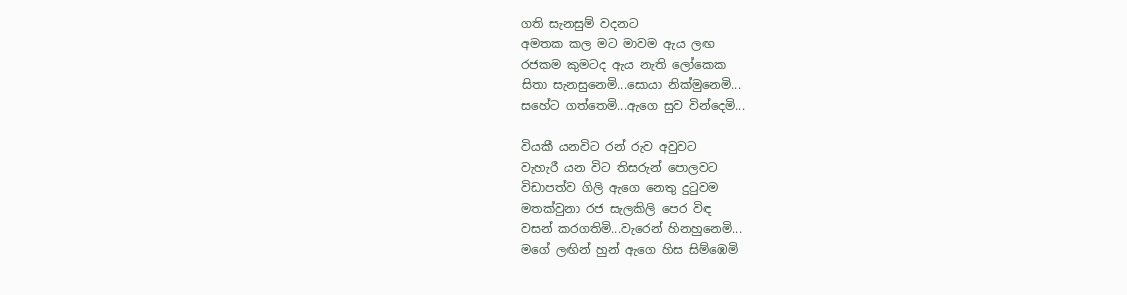ගති සැනසුම් වදනට
අමතක කල මට මාවම ඇය ලඟ
රජකම කුමටද ඇය නැති ලෝකෙක
සිතා සැනසුනෙමි...සොයා නික්මුනෙමි...
සහේට ගත්තෙමි...ඇගෙ සුව වින්දෙමි...

වියකී යනවිට රන් රුව අවුවට
වැහැරී යන විට තිසරුන් පොලවට
විඩාපත්ව ගිලි ඇගෙ නෙතු දුටුවම
මතක්වුනා රජ සැලකිලි පෙර විඳ
වසන් කරගතිමි...වැරෙන් හිනහුනෙමි...
මගේ ලඟින් හුන් ඇගෙ හිස සිම්ඹෙමි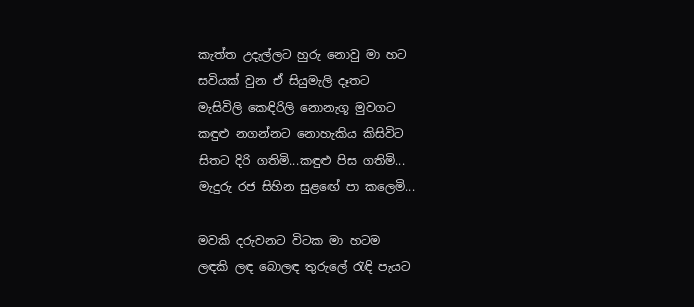කැත්ත උදැල්ලට හුරු නොවු මා හට
සවියක් වුන ඒ සියුමැලි දෑතට
මැසිවිලි කෙඳිරිලි නොනැගූ මුවගට
කඳුළු නගන්නට නොහැකිය කිසිවිට
සිතට දිරි ගතිමි...කඳුළු පිස ගතිමි...
මැදුරු රජ සිහින සුළඟේ පා කලෙමි...

මවකි දරුවනට විටක මා හටම
ලඳකි ලඳ බොලඳ තුරුලේ රැඳි පැයට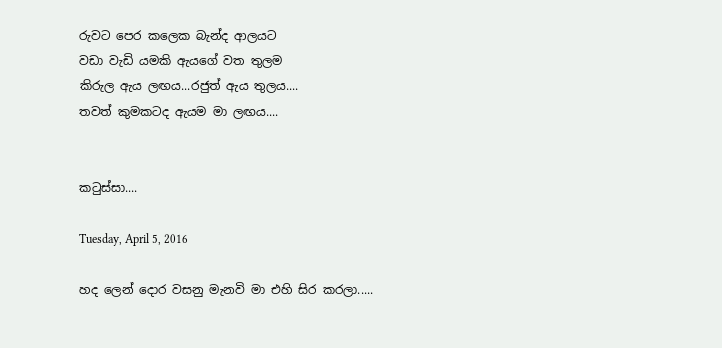රුවට පෙර කලෙක බැන්ද ආලයට
වඩා වැඩි යමකි ඇයගේ වත තුලම
කිරුල ඇය ලඟය...රජුත් ඇය තුලය....
තවත් කුමකටද ඇයම මා ලඟය....


කටුස්සා....

Tuesday, April 5, 2016

හද ලෙන් දොර වසනු මැනවි මා එහි සිර කරලා.....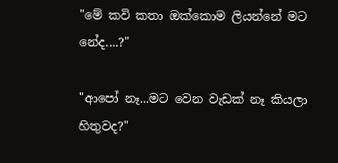"මේ කවි කතා ඔක්කොම ලියන්නේ මට නේද....?"

"ආපෝ නෑ...මට වෙන වැඩක් නෑ කියලා හිතුවද?"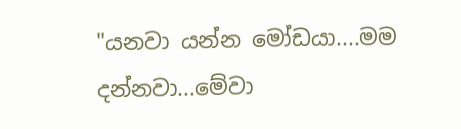"යනවා යන්න මෝඩයා....මම දන්නවා...මේවා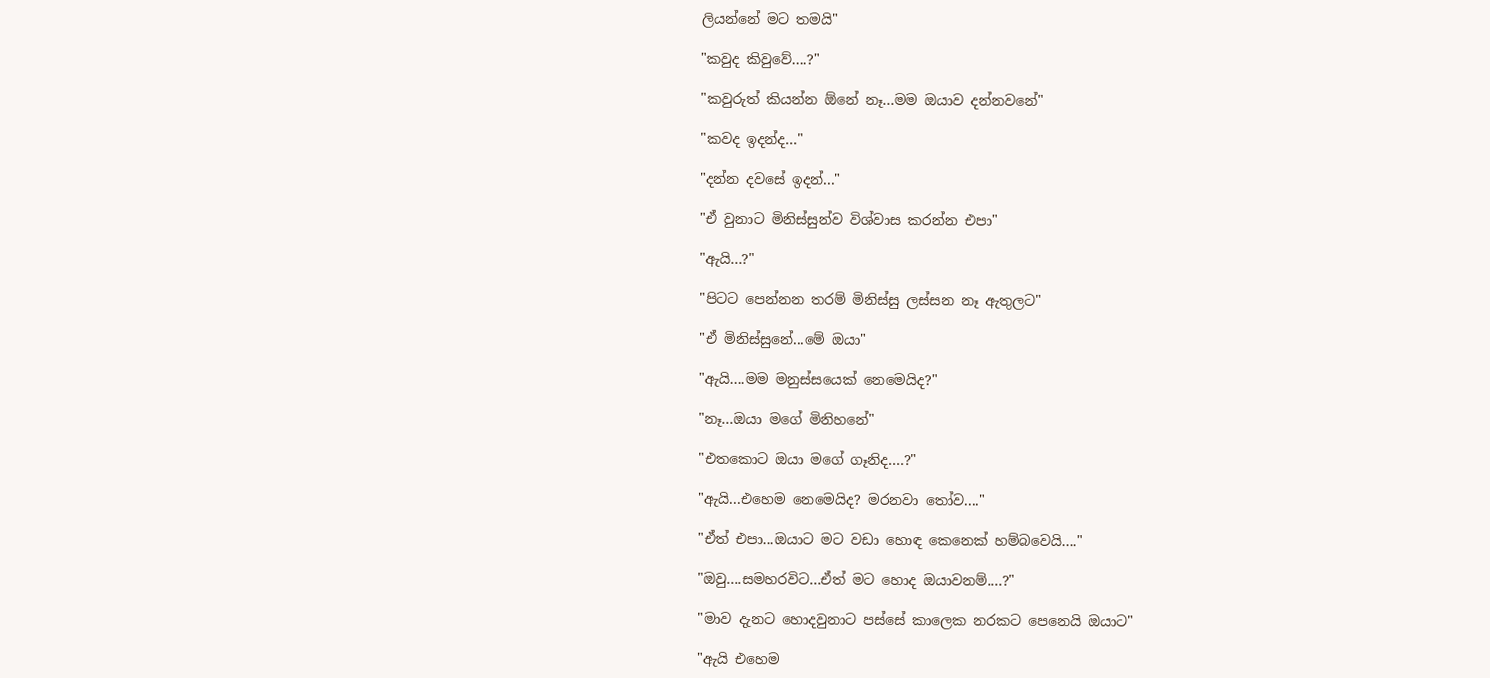ලියන්නේ මට තමයි"

"කවුද කිවුවේ....?"

"කවුරුත් කියන්න ඕනේ නෑ...මම ඔයාව දන්නවනේ"

"කවද ඉදන්ද..."

"දන්න දවසේ ඉදන්..."

"ඒ වුනාට මිනිස්සුන්ව විශ්වාස කරන්න එපා"

"ඇයි...?"

"පිටට පෙන්නන තරම් මිනිස්සු ලස්සන නෑ ඇතුලට"

"ඒ මිනිස්සුනේ...මේ ඔයා"

"ඇයි....මම මනුස්සයෙක් නෙමෙයිද?"

"නෑ...ඔයා මගේ මිනිහනේ"

"එතකොට ඔයා මගේ ගෑනිද....?"

"ඇයි...එහෙම නෙමෙයිද? මරනවා තෝව...."

"ඒත් එපා...ඔයාට මට වඩා හොඳ කෙනෙක් හම්බවෙයි...."

"ඔවු....සමහරවිට...ඒත් මට හොද ඔයාවනම්....?"

"මාව දැනට හොදවුනාට පස්සේ කාලෙක නරකට පෙනෙයි ඔයාට"

"ඇයි එහෙම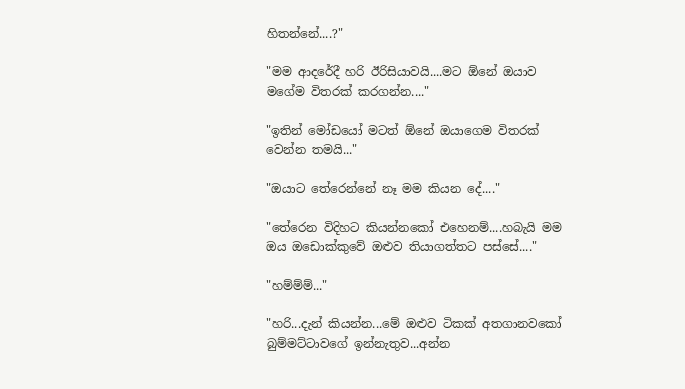හිතන්නේ....?"

"මම ආදරේදී හරි ඊරිසියාවයි....මට ඕනේ ඔයාව මගේම විතරක් කරගන්න...."

"ඉතින් මෝඩයෝ මටත් ඕනේ ඔයාගෙම විතරක් වෙන්න තමයි..."

"ඔයාට තේරෙන්නේ නෑ මම කියන දේ...."

"තේරෙන විදිහට කියන්නකෝ එහෙනම්....හබැයි මම ඔය ඔඩොක්කුවේ ඔළුව තියාගත්තට පස්සේ...."

"හම්ම්ම්..."

"හරි...දැන් කියන්න...මේ ඔළුව ටිකක් අතගානවකෝ බුම්මට්ටාවගේ ඉන්නැතුව...අන්න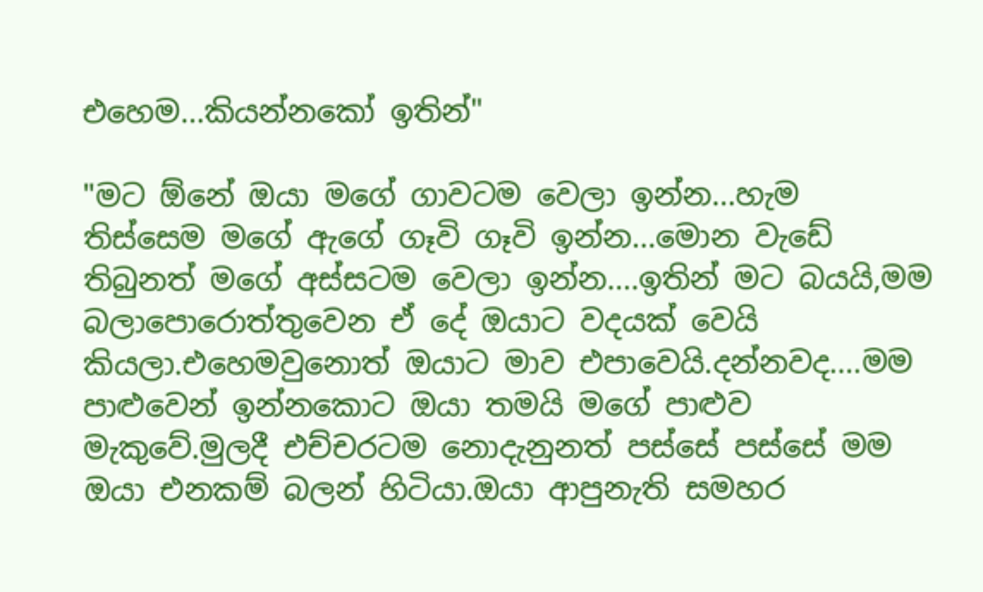එහෙම...කියන්නකෝ ඉතින්"

"මට ඕනේ ඔයා මගේ ගාවටම වෙලා ඉන්න...හැම තිස්සෙම මගේ ඇගේ ගෑවි ගෑවි ඉන්න...මොන වැඩේ තිබුනත් මගේ අස්සටම වෙලා ඉන්න....ඉතින් මට බයයි,මම බලාපොරොත්තුවෙන ඒ දේ ඔයාට වදයක් වෙයි කියලා.එහෙමවුනොත් ඔයාට මාව එපාවෙයි.දන්නවද....මම පාළුවෙන් ඉන්නකොට ඔයා තමයි මගේ පාළුව මැකුවේ.මුලදී එච්චරටම නොදැනුනත් පස්සේ පස්සේ මම ඔයා එනකම් බලන් හිටියා.ඔයා ආපුනැති සමහර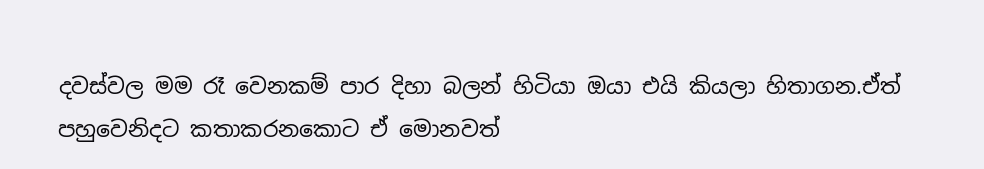දවස්වල මම රෑ වෙනකම් පාර දිහා බලන් හිටියා ඔයා එයි කියලා හිතාගන.ඒත් පහුවෙනිදට කතාකරනකොට ඒ මොනවත්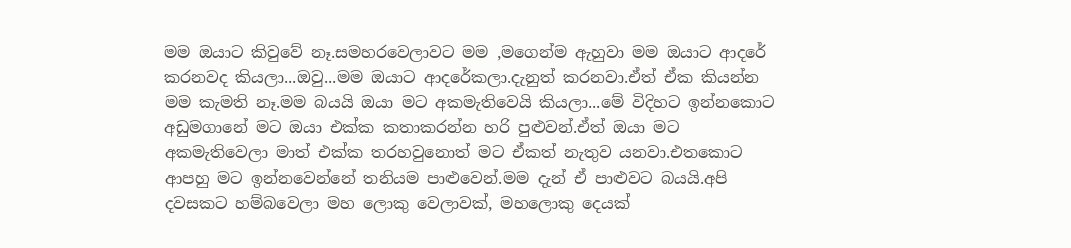මම ඔයාට කිවුවේ නෑ.සමහරවෙලාවට මම ,මගෙන්ම ඇහුවා මම ඔයාට ආදරේ කරනවද කියලා...ඔවු...මම ඔයාට ආදරේකලා.දැනුත් කරනවා.ඒත් ඒක කියන්න මම කැමති නෑ.මම බයයි ඔයා මට අකමැතිවෙයි කියලා...මේ විදිහට ඉන්නකොට අඩුමගානේ මට ඔයා එක්ක කතාකරන්න හරි පුළුවන්.ඒත් ඔයා මට අකමැතිවෙලා මාත් එක්ක තරහවුනොත් මට ඒකත් නැතුව යනවා.එතකොට ආපහු මට ඉන්නවෙන්නේ තනියම පාළුවෙන්.මම දැන් ඒ පාළුවට බයයි.අපි දවසකට හම්බවෙලා මහ ලොකු වෙලාවක්, මහලොකු දෙයක්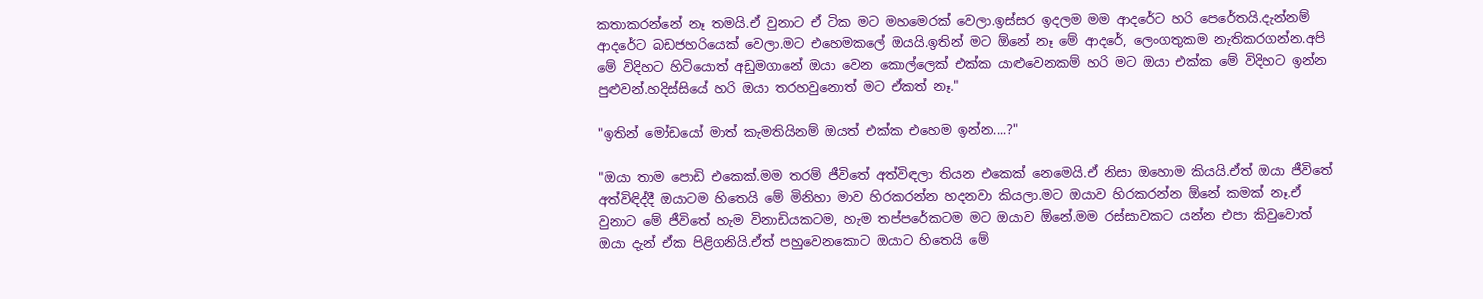කතාකරන්නේ නෑ තමයි.ඒ වුනාට ඒ ටික මට මහමෙරක් වෙලා.ඉස්සර ඉදලම මම ආදරේට හරි පෙරේතයි.දැන්නම් ආදරේට බඩජහරියෙක් වෙලා.මට එහෙමකලේ ඔයයි.ඉතින් මට ඕනේ නෑ මේ ආදරේ, ලෙංගතුකම නැතිකරගන්න.අපි මේ විදිහට හිටියොත් අඩුමගානේ ඔයා වෙන කොල්ලෙක් එක්ක යාළුවෙනකම් හරි මට ඔයා එක්ක මේ විදිහට ඉන්න පුළුවන්.හදිස්සියේ හරි ඔයා තරහවුනොත් මට ඒකත් නෑ."

"ඉතින් මෝඩයෝ මාත් කැමතියිනම් ඔයත් එක්ක එහෙම ඉන්න....?"

"ඔයා තාම පොඩි එකෙක්.මම තරම් ජීවිතේ අත්විඳලා තියන එකෙක් නෙමෙයි.ඒ නිසා ඔහොම කියයි.ඒත් ඔයා ජීවිතේ අත්විඳිද්දී ඔයාටම හිතෙයි මේ මිනිහා මාව හිරකරන්න හදනවා කියලා.මට ඔයාව හිරකරන්න ඕනේ කමක් නෑ.ඒ වුනාට මේ ජීවිතේ හැම විනාඩියකටම, හැම තප්පරේකටම මට ඔයාව ඕනේ.මම රස්සාවකට යන්න එපා කිවුවොත් ඔයා දැන් ඒක පිළිගනියි.ඒත් පහුවෙනකොට ඔයාට හිතෙයි මේ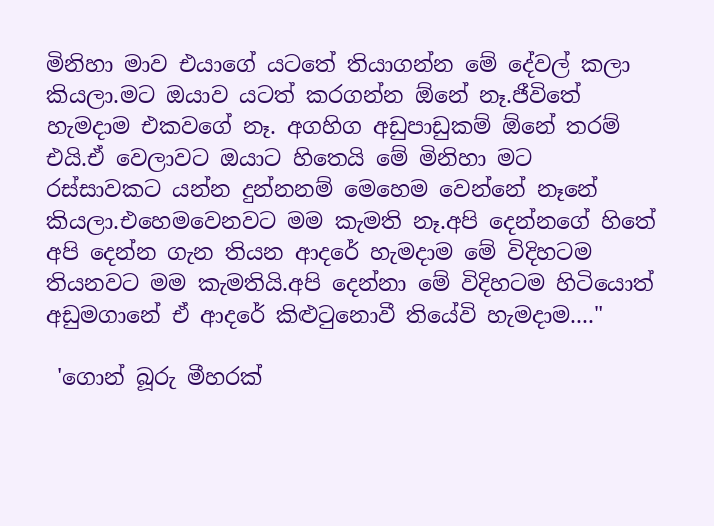මිනිහා මාව එයාගේ යටතේ තියාගන්න මේ දේවල් කලා කියලා.මට ඔයාව යටත් කරගන්න ඕනේ නෑ.ජීවිතේ හැමදාම එකවගේ නෑ. අගහිග අඩුපාඩුකම් ඕනේ තරම් එයි.ඒ වෙලාවට ඔයාට හිතෙයි මේ මිනිහා මට රස්සාවකට යන්න දුන්නනම් මෙහෙම වෙන්නේ නෑනේ කියලා.එහෙමවෙනවට මම කැමති නෑ.අපි දෙන්නගේ හිතේ අපි දෙන්න ගැන තියන ආදරේ හැමදාම මේ විදිහටම තියනවට මම කැමතියි.අපි දෙන්නා මේ විදිහටම හිටියොත් අඩුමගානේ ඒ ආදරේ කිළුටුනොවී තියේවි හැමදාම...."

 'ගොන් බූරු මීහරක්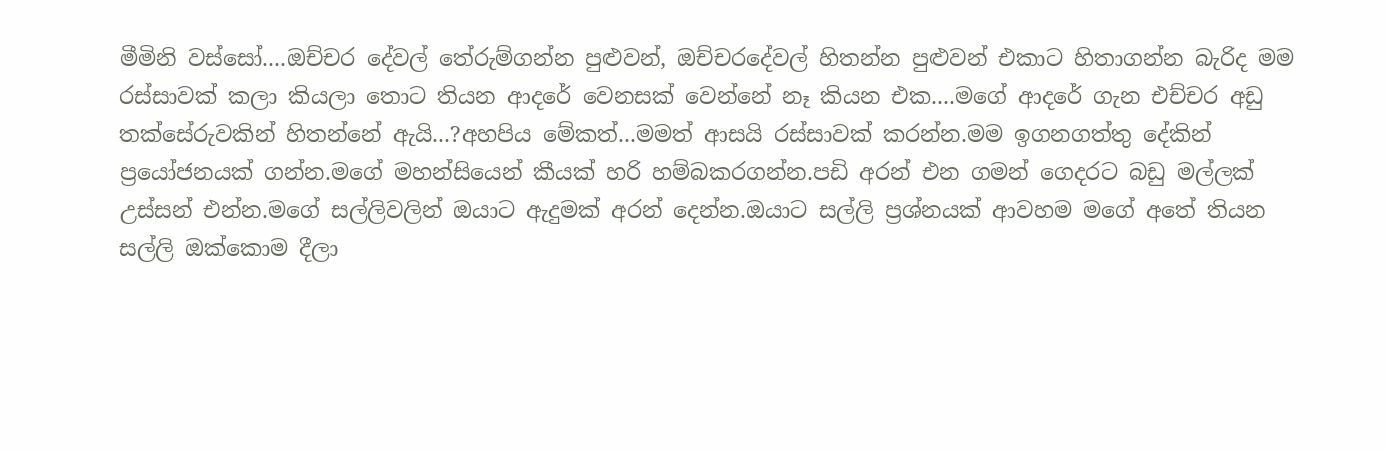මීමිනි වස්සෝ....ඔච්චර දේවල් තේරුම්ගන්න පුළුවන්, ඔච්චරදේවල් හිතන්න පුළුවන් එකාට හිතාගන්න බැරිද මම රස්සාවක් කලා කියලා තොට තියන ආදරේ වෙනසක් වෙන්නේ නෑ කියන එක....මගේ ආදරේ ගැන එච්චර අඩු තක්සේරුවකින් හිතන්නේ ඇයි...?අහපිය මේකත්...මමත් ආසයි රස්සාවක් කරන්න.මම ඉගනගත්තු දේකින් ප්‍රයෝජනයක් ගන්න.මගේ මහන්සියෙන් කීයක් හරි හම්බකරගන්න.පඩි අරන් එන ගමන් ගෙදරට බඩු මල්ලක් උස්සන් එන්න.මගේ සල්ලිවලින් ඔයාට ඇදුමක් අරන් දෙන්න.ඔයාට සල්ලි ප්‍රශ්නයක් ආවහම මගේ අතේ තියන සල්ලි ඔක්කොම දීලා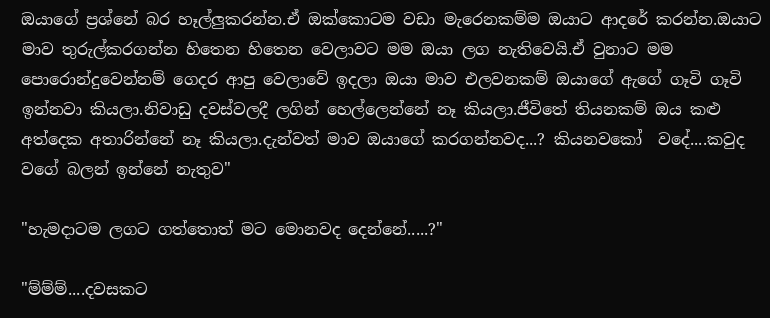ඔයාගේ ප්‍රශ්නේ බර හෑල්ලුකරන්න.ඒ ඔක්කොටම වඩා මැරෙනකම්ම ඔයාට ආදරේ කරන්න.ඔයාට මාව තුරුල්කරගන්න හිතෙන හිතෙන වෙලාවට මම ඔයා ලග නැතිවෙයි.ඒ වුනාට මම පොරොන්දුවෙන්නම් ගෙදර ආපු වෙලාවේ ඉදලා ඔයා මාව එලවනකම් ඔයාගේ ඇගේ ගෑවි ගෑවි ඉන්නවා කියලා.නිවාඩු දවස්වලදී ලගින් හෙල්ලෙන්නේ නෑ කියලා.ජීවිතේ තියනකම් ඔය කළු අත්දෙක අතාරින්නේ නෑ කියලා.දැන්වත් මාව ඔයාගේ කරගන්නවද...? කියනවකෝ  වදේ....කවුද වගේ බලන් ඉන්නේ නැතුව"

"හැමදාටම ලගට ගත්තොත් මට මොනවද දෙන්නේ.....?"

"ම්ම්ම්....දවසකට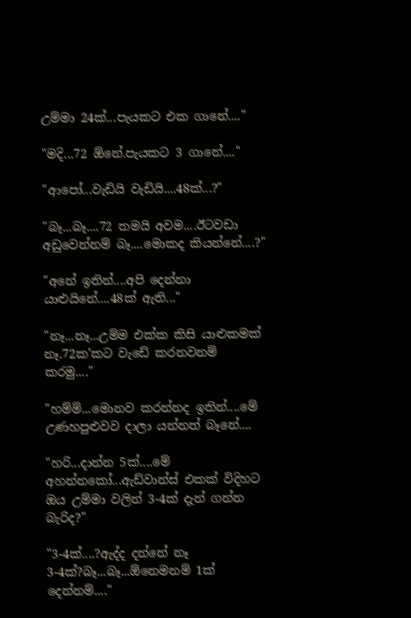උම්මා 24ක්...පැයකට එක ගානේ...."

"මදි...72 ඕනේ.පැයකට 3 ගානේ...."

"ආපෝ...වැඩියි වැඩියි....48ක්...?"

"බෑ...බෑ....72 තමයි අවම....ඊටවඩා අඩුවෙන්නම් බෑ....මොකද කියන්නේ....?"

"අනේ ඉතින්....අපි දෙන්නා යාළුයිනේ....48ක් ඇති..."

"නෑ...නෑ...උම්ම එක්ක කිසි යාළුකමක් නෑ.72ක'කට වැඩේ කරනවනම් කරමු...."

"හම්ම්...මොනව කරන්නද ඉතින්....මේ උණහපුළුවව දාලා යන්නත් බෑනේ....

"හරි...දාන්න 5ක්....මේ අහන්නකෝ...ඇඩ්වාන්ස් එකක් විදිහට ඔය උම්මා වලින් 3-4ක් දැන් ගන්න බැරිද?"

"3-4ක්....?ඇද්ද දන්නේ නෑ 3-4ක්?බෑ...බෑ...ඕනෙමනම් 1ක් දෙන්නම්...."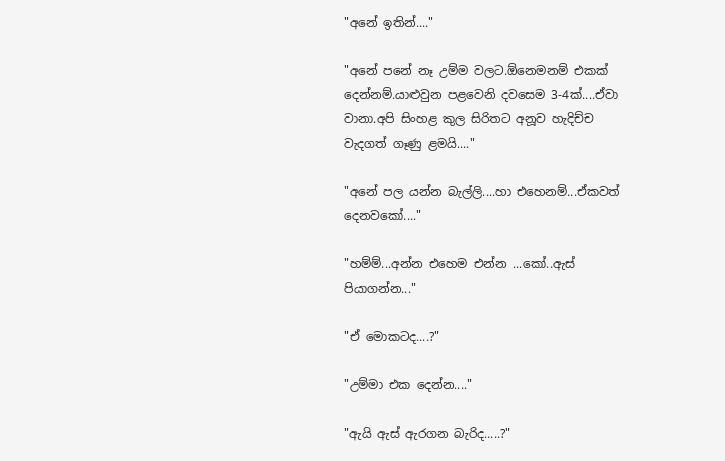"අනේ ඉතින්...."

"අනේ පනේ නෑ උම්ම වලට.ඕනෙමනම් එකක් දෙන්නම්.යාළුවුන පළවෙනි දවසෙම 3-4ක්....ඒවා වානා.අපි සිංහළ කුල සිරිතට අනූව හැදිච්ච වැදගත් ගෑණු ළමයි...."

"අනේ පල යන්න බැල්ලි....හා එහෙනම්...ඒකවත් දෙනවකෝ...."

"හම්ම්...අන්න එහෙම එන්න ...කෝ..ඇස් පියාගන්න..."

"ඒ මොකටද....?"

"උම්මා එක දෙන්න...."

"ඇයි ඇස් ඇරගන බැරිද.....?"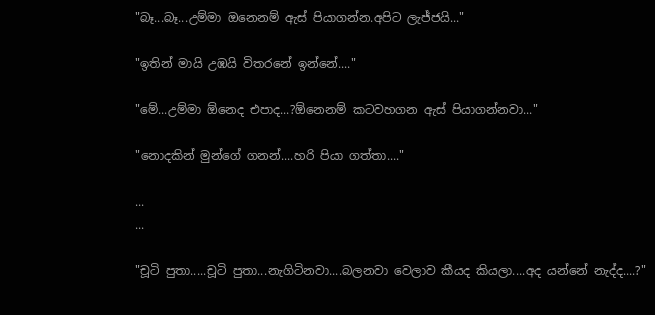"බෑ...බෑ...උම්මා ඔනෙනම් ඇස් පියාගන්න.අපිට ලැජ්ජයි..."

"ඉතින් මායි උඹයි විතරනේ ඉන්නේ...."

"මේ...උම්මා ඕනෙද එපාද...?ඕනෙනම් කටවහගන ඇස් පියාගන්නවා..."

"නොදකින් මුන්ගේ ගනන්....හරි පියා ගත්තා...."

...
...

"චූටි පුතා.....චූටි පුතා...නැගිටිනවා....බලනවා වෙලාව කීයද කියලා....අද යන්නේ නැද්ද....?"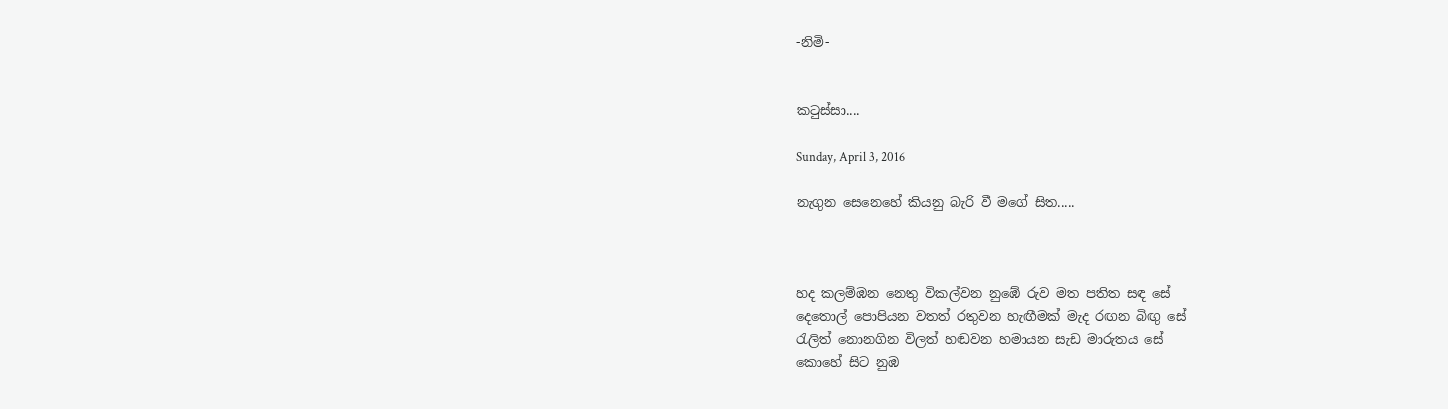-නිමි-


කටුස්සා....

Sunday, April 3, 2016

නැගුන සෙනෙහේ කියනු බැරි වී මගේ සිත.....



හද කලම්ඹන නෙතු විකල්වන නුඹේ රුව මත පතිත සඳ සේ
දෙතොල් පොපියන වතත් රතුවන හැඟීමක් මැද රඟන බිඟු සේ
රැලිත් නොනගින විලත් හඬවන හමායන සැඩ මාරුතය සේ
කොහේ සිට නුඹ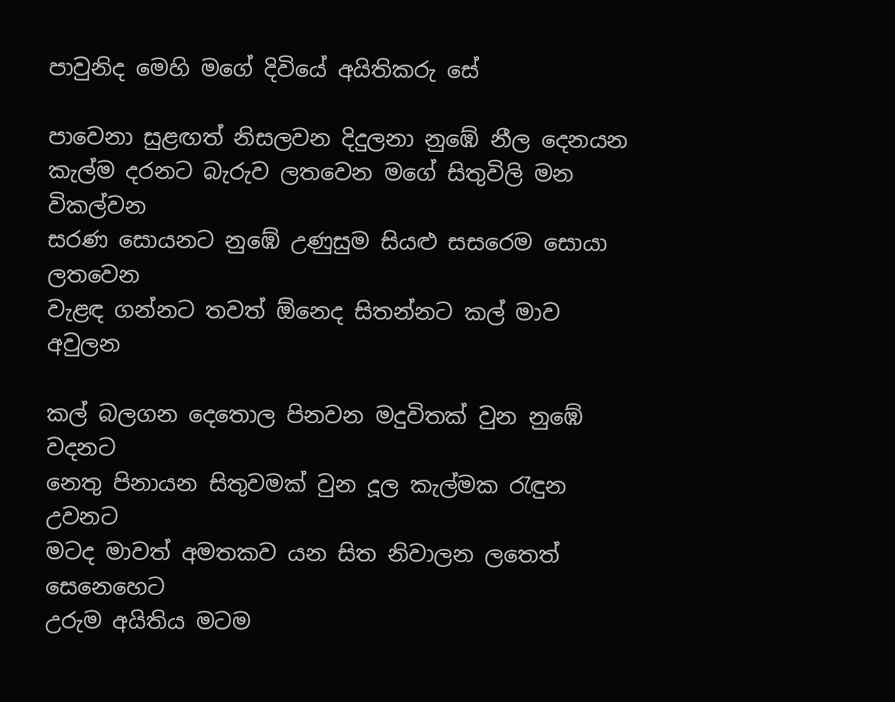පාවුනිද මෙහි මගේ දිවියේ අයිතිකරු සේ

පාවෙනා සුළඟත් නිසලවන දිදුලනා නුඹේ නීල දෙනයන
කැල්ම දරනට බැරුව ලතවෙන මගේ සිතුවිලි මන විකල්වන
සරණ සොයනට නුඹේ උණුසුම සියළු සසරෙම සොයා ලතවෙන
වැළඳ ගන්නට තවත් ඕනෙද සිතන්නට කල් මාව අවුලන

කල් බලගන දෙතොල පිනවන මදුවිතක් වුන නුඹේ වදනට
නෙතු පිනායන සිතුවමක් වුන දූල කැල්මක රැඳුන උවනට
මටද මාවත් අමතකව යන සිත නිවාලන ලතෙත් සෙනෙහෙට
උරුම අයිතිය මටම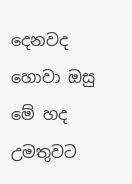දෙනවද හොවා ඔසු මේ හද උමතුවට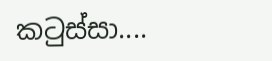කටුස්සා....